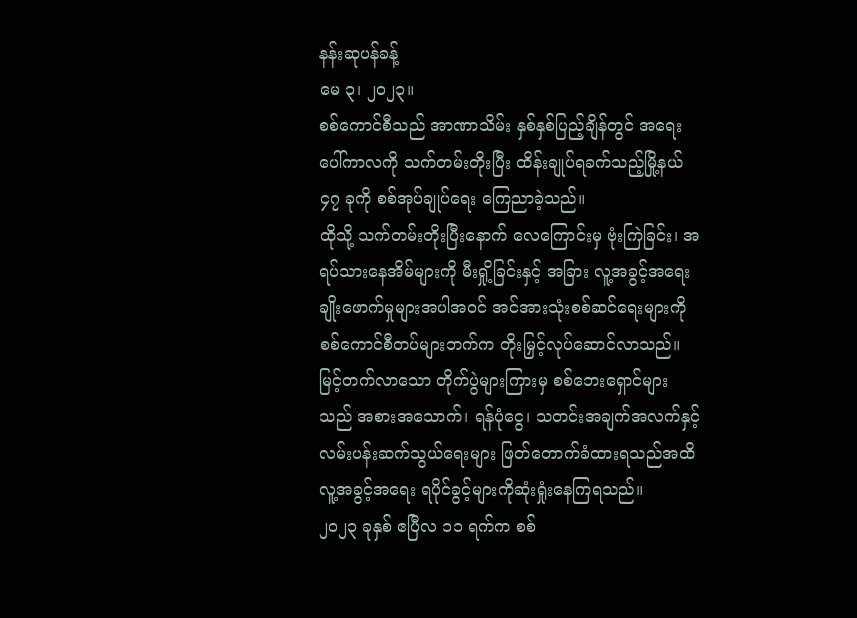နန်းဆုပန်ခန့်
မေ ၃၊ ၂၀၂၃။
စစ်ကောင်စီသည် အာဏာသိမ်း နှစ်နှစ်ပြည့်ချိန်တွင် အရေးပေါ်ကာလကို သက်တမ်းတိုးပြီး ထိန်းချုပ်ရခက်သည့်မြို့နယ် ၄၇ ခုကို စစ်အုပ်ချုပ်ရေး ကြေညာခဲ့သည်။
ထိုသို့ သက်တမ်းတိုးပြီးနောက် လေကြောင်းမှ ဗုံးကြဲခြင်း၊ အရပ်သားနေအိမ်များကို မီးရှို့ခြင်းနှင့် အခြား လူ့အခွင့်အရေးချိုးဖောက်မှုများအပါအဝင် အင်အားသုံးစစ်ဆင်ရေးများကို စစ်ကောင်စီတပ်များဘက်က တိုးမြှင့်လုပ်ဆောင်လာသည်။
မြင့်တက်လာသော တိုက်ပွဲများကြားမှ စစ်ဘေးရှောင်များသည် အစားအသောက်၊ ရန်ပုံငွေ၊ သတင်းအချက်အလက်နှင့် လမ်းပန်းဆက်သွယ်ရေးများ ဖြတ်တောက်ခံထားရသည်အထိ လူ့အခွင့်အရေး ရပိုင်ခွင့်များကိုဆုံးရှုံးနေကြရသည်။
၂၀၂၃ ခုနှစ် ဧပြီလ ၁၁ ရက်က စစ်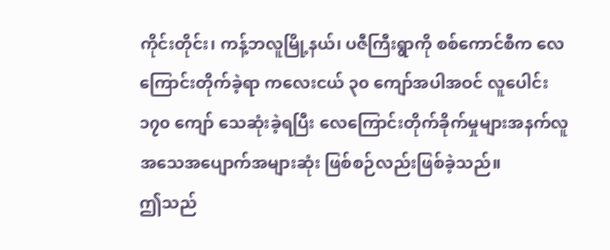ကိုင်းတိုင်း၊ ကန့်ဘလူမြို့နယ်၊ ပဇီကြီးရွာကို စစ်ကောင်စီက လေကြောင်းတိုက်ခဲ့ရာ ကလေးငယ် ၃၀ ကျော်အပါအဝင် လူပေါင်း ၁၇၀ ကျော် သေဆုံးခဲ့ရပြီး လေကြောင်းတိုက်ခိုက်မှုများအနက်လူအသေအပျောက်အများဆုံး ဖြစ်စဉ်လည်းဖြစ်ခဲ့သည်။
ဤသည်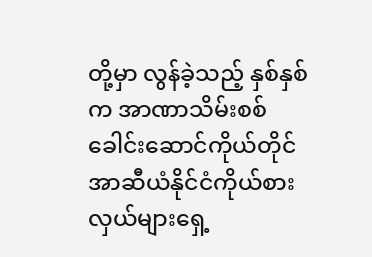တို့မှာ လွန်ခဲ့သည့် နှစ်နှစ်က အာဏာသိမ်းစစ်ခေါင်းဆောင်ကိုယ်တိုင် အာဆီယံနိုင်ငံကိုယ်စားလှယ်များရှေ့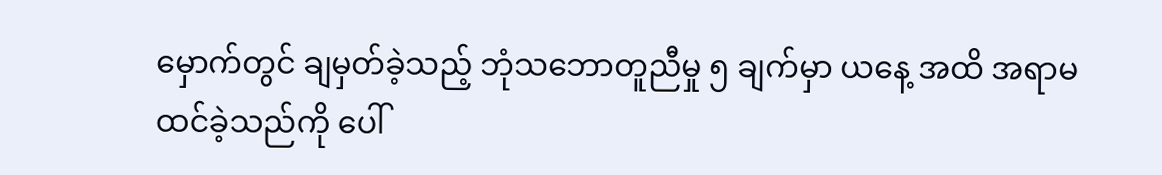မှောက်တွင် ချမှတ်ခဲ့သည့် ဘုံသဘောတူညီမှု ၅ ချက်မှာ ယနေ့ အထိ အရာမထင်ခဲ့သည်ကို ပေါ်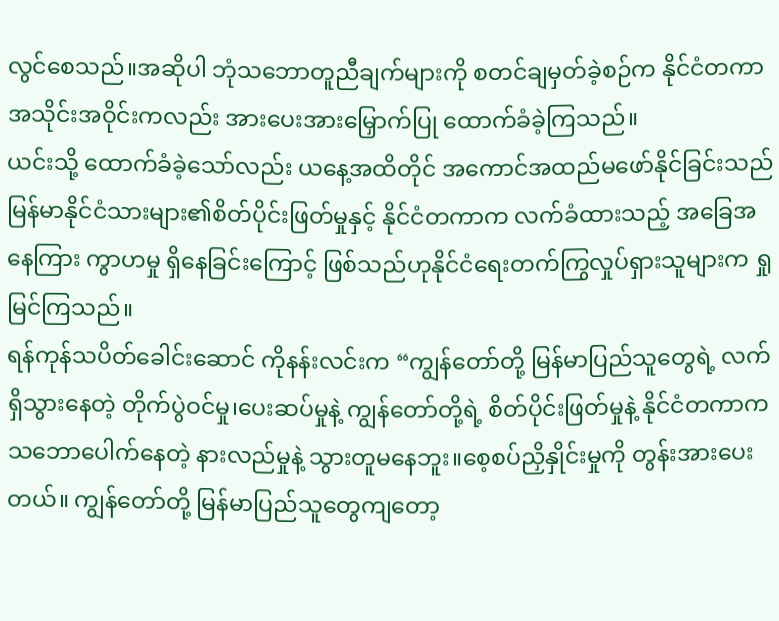လွင်စေသည်။အဆိုပါ ဘုံသဘောတူညီချက်များကို စတင်ချမှတ်ခဲ့စဉ်က နိုင်ငံတကာအသိုင်းအဝိုင်းကလည်း အားပေးအားမြှောက်ပြု ထောက်ခံခဲ့ကြသည်။
ယင်းသို့ ထောက်ခံခဲ့သော်လည်း ယနေ့အထိတိုင် အကောင်အထည်မဖော်နိုင်ခြင်းသည် မြန်မာနိုင်ငံသားများ၏စိတ်ပိုင်းဖြတ်မှုနှင့် နိုင်ငံတကာက လက်ခံထားသည့် အခြေအနေကြား ကွာဟမှု ရှိနေခြင်းကြောင့် ဖြစ်သည်ဟုနိုင်ငံရေးတက်ကြွလှုပ်ရှားသူများက ရှုမြင်ကြသည်။
ရန်ကုန်သပိတ်ခေါင်းဆောင် ကိုနန်းလင်းက “ကျွန်တော်တို့ မြန်မာပြည်သူတွေရဲ့ လက်ရှိသွားနေတဲ့ တိုက်ပွဲဝင်မှု၊ပေးဆပ်မှုနဲ့ ကျွန်တော်တို့ရဲ့ စိတ်ပိုင်းဖြတ်မှုနဲ့ နိုင်ငံတကာကသဘောပေါက်နေတဲ့ နားလည်မှုနဲ့ သွားတူမနေဘူး။စေ့စပ်ညှိနှိုင်းမှုကို တွန်းအားပေးတယ်။ ကျွန်တော်တို့ မြန်မာပြည်သူတွေကျတော့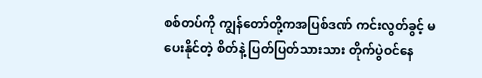စစ်တပ်ကို ကျွန်တော်တို့ကအပြစ်ဒဏ် ကင်းလွတ်ခွင့် မပေးနိုင်တဲ့ စိတ်နဲ့ ပြတ်ပြတ်သားသား တိုက်ပွဲဝင်နေ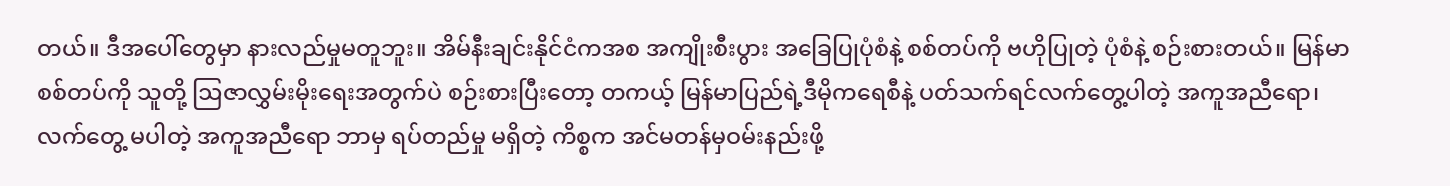တယ်။ ဒီအပေါ်တွေမှာ နားလည်မှုမတူဘူး။ အိမ်နီးချင်းနိုင်ငံကအစ အကျိုးစီးပွား အခြေပြုပုံစံနဲ့ စစ်တပ်ကို ဗဟိုပြုတဲ့ ပုံစံနဲ့ စဉ်းစားတယ်။ မြန်မာစစ်တပ်ကို သူတို့ ဩဇာလွှမ်းမိုးရေးအတွက်ပဲ စဉ်းစားပြီးတော့ တကယ့် မြန်မာပြည်ရဲ့ဒီမိုကရေစီနဲ့ ပတ်သက်ရင်လက်တွေ့ပါတဲ့ အကူအညီရော၊ လက်တွေ့ မပါတဲ့ အကူအညီရော ဘာမှ ရပ်တည်မှု မရှိတဲ့ ကိစ္စက အင်မတန်မှဝမ်းနည်းဖို့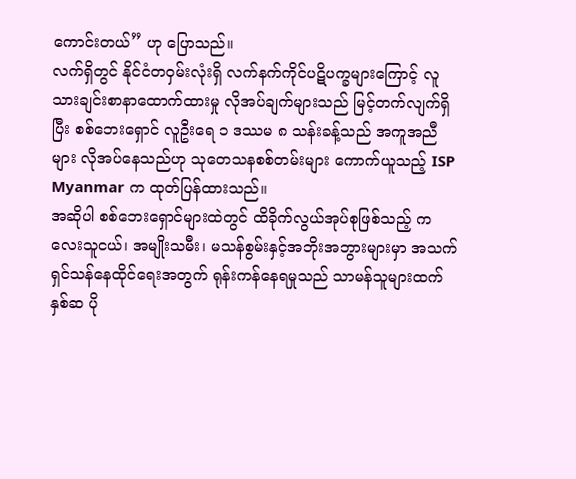ကောင်းတယ်” ဟု ပြောသည်။
လက်ရှိတွင် နိုင်ငံတဝှမ်းလုံးရှိ လက်နက်ကိုင်ပဋိပက္ခများကြောင့် လူသားချင်းစာနာထောက်ထားမှု လိုအပ်ချက်များသည် မြင့်တက်လျက်ရှိပြီး စစ်ဘေးရှောင် လူဦးရေ ၁ ဒဿမ ၈ သန်းခန့်သည် အကူအညီများ လိုအပ်နေသည်ဟု သုတေသနစစ်တမ်းများ ကောက်ယူသည့် ISP Myanmar က ထုတ်ပြန်ထားသည်။
အဆိုပါ စစ်ဘေးရှောင်များထဲတွင် ထိခိုက်လွယ်အုပ်စုဖြစ်သည့် ကလေးသူငယ်၊ အမျိုးသမီး၊ မသန်စွမ်းနှင့်အဘိုးအဘွားများမှာ အသက်ရှင်သန်နေထိုင်ရေးအတွက် ရုန်းကန်နေရမှုသည် သာမန်သူများထက် နှစ်ဆ ပို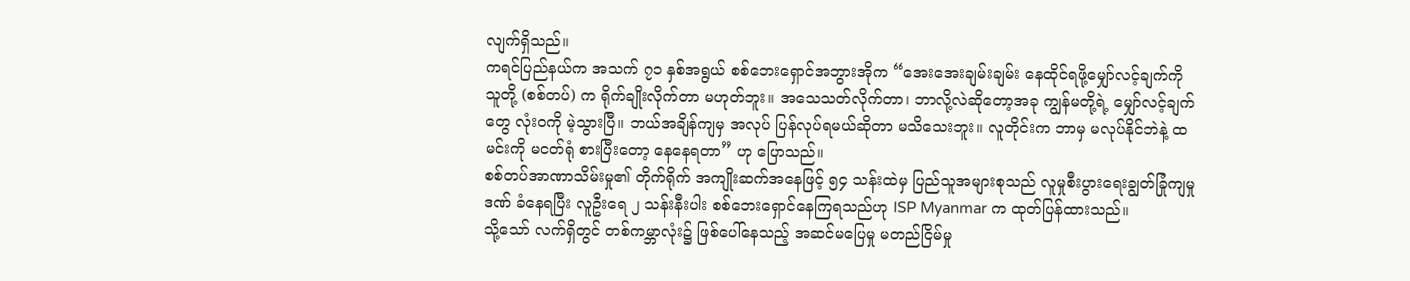လျက်ရှိသည်။
ကရင်ပြည်နယ်က အသက် ၇၁ နှစ်အရွယ် စစ်ဘေးရှောင်အဘွားအိုက “အေးအေးချမ်းချမ်း နေထိုင်ရဖို့မျှော်လင့်ချက်ကို သူတို့ (စစ်တပ်) က ရိုက်ချိုးလိုက်တာ မဟုတ်ဘူး။ အသေသတ်လိုက်တာ၊ ဘာလို့လဲဆိုတော့အခု ကျွန်မတို့ရဲ့ မျှော်လင့်ချက်တွေ လုံးဝကို မဲ့သွားပြီ။ ဘယ်အချိန်ကျမှ အလုပ် ပြန်လုပ်ရမယ်ဆိုတာ မသိသေးဘူး။ လူတိုင်းက ဘာမှ မလုပ်နိုင်ဘဲနဲ့ ထမင်းကို မငတ်ရုံ စားပြီးတော့ နေနေရတာ” ဟု ပြောသည်။
စစ်တပ်အာဏာသိမ်းမှု၏ တိုက်ရိုက် အကျိုးဆက်အနေဖြင့် ၅၄ သန်းထဲမှ ပြည်သူအများစုသည် လူမှုစီးပွားရေးချွတ်ခြုံကျမှုဒဏ် ခံနေရပြီး လူဦးရေ ၂ သန်းနီးပါး စစ်ဘေးရှောင်နေကြရသည်ဟု ISP Myanmar က ထုတ်ပြန်ထားသည်။
သို့သော် လက်ရှိတွင် တစ်ကမ္ဘာလုံး၌ ဖြစ်ပေါ်နေသည့် အဆင်မပြေမှု မတည်ငြိမ်မှု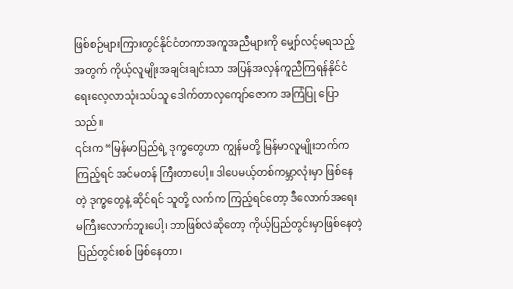ဖြစ်စဉ်များကြားတွင်နိုင်ငံတကာအကူအညီများကို မျှော်လင့်မရသည့်အတွက် ကိုယ့်လူမျိုးအချင်းချင်းသာ အပြန်အလှန်ကူညီကြရန်နိုင်ငံရေးလေ့လာသုံးသပ်သူ ဒေါက်တာလှကျော်ဇောက အကြံပြု ပြောသည်။
၎င်းက “မြန်မာပြည်ရဲ့ ဒုက္ခတွေဟာ ကျွန်မတို့ မြန်မာလူမျိုးဘက်က ကြည့်ရင် အင်မတန် ကြီးတာပေါ့။ ဒါပေမယ့်တစ်ကမ္ဘာလုံးမှာ ဖြစ်နေတဲ့ ဒုက္ခတွေနဲ့ ဆိုင်ရင် သူတို့ လက်က ကြည့်ရင်တော့ ဒီလောက်အရေးမကြီးလောက်ဘူးပေါ့၊ ဘာဖြစ်လဲဆိုတော့ ကိုယ့်ပြည်တွင်းမှာဖြစ်နေတဲ့ ပြည်တွင်းစစ် ဖြစ်နေတာ၊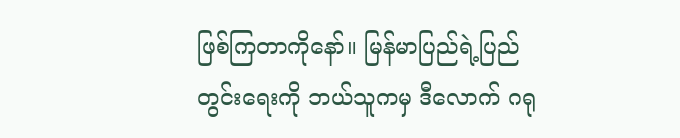ဖြစ်ကြတာကိုနော်။ မြန်မာပြည်ရဲ့ပြည်တွင်းရေးကို ဘယ်သူကမှ ဒီလောက် ဂရု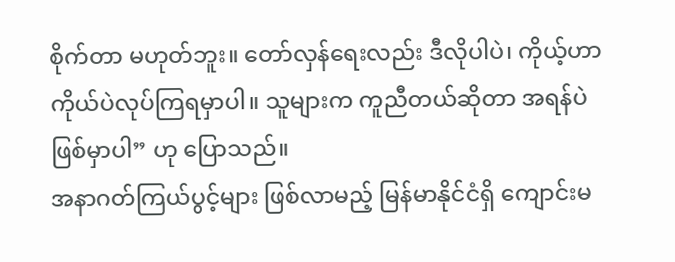စိုက်တာ မဟုတ်ဘူး။ တော်လှန်ရေးလည်း ဒီလိုပါပဲ၊ ကိုယ့်ဟာကိုယ်ပဲလုပ်ကြရမှာပါ။ သူများက ကူညီတယ်ဆိုတာ အရန်ပဲ ဖြစ်မှာပါ” ဟု ပြောသည်။
အနာဂတ်ကြယ်ပွင့်များ ဖြစ်လာမည့် မြန်မာနိုင်ငံရှိ ကျောင်းမ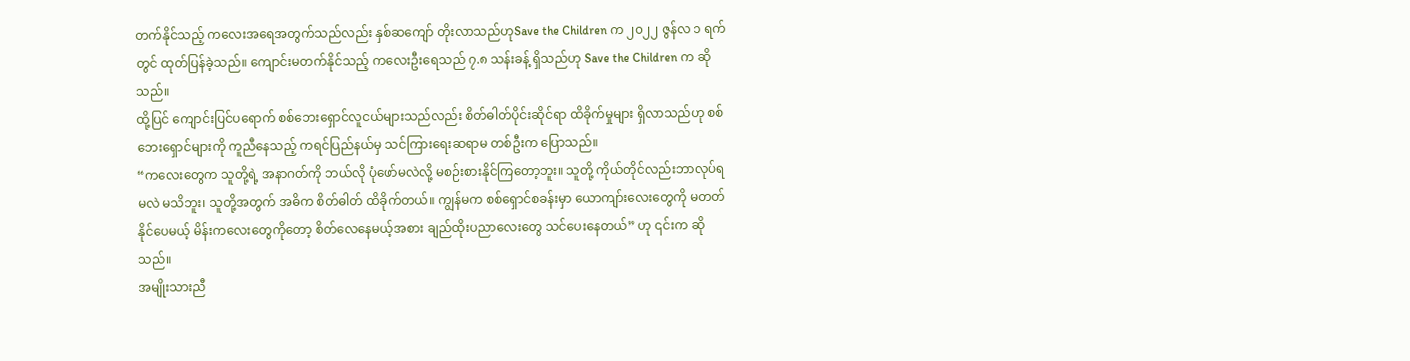တက်နိုင်သည့် ကလေးအရေအတွက်သည်လည်း နှစ်ဆကျော် တိုးလာသည်ဟုSave the Children က ၂၀၂၂ ဇွန်လ ၁ ရက်တွင် ထုတ်ပြန်ခဲ့သည်။ ကျောင်းမတက်နိုင်သည့် ကလေးဦးရေသည် ၇.၈ သန်းခန့် ရှိသည်ဟု Save the Children က ဆိုသည်။
ထို့ပြင် ကျောင်းပြင်ပရောက် စစ်ဘေးရှောင်လူငယ်များသည်လည်း စိတ်ဓါတ်ပိုင်းဆိုင်ရာ ထိခိုက်မှုများ ရှိလာသည်ဟု စစ်ဘေးရှောင်များကို ကူညီနေသည့် ကရင်ပြည်နယ်မှ သင်ကြားရေးဆရာမ တစ်ဦးက ပြောသည်။
“ကလေးတွေက သူတို့ရဲ့ အနာဂတ်ကို ဘယ်လို ပုံဖော်မလဲလို့ မစဉ်းစားနိုင်ကြတော့ဘူး။ သူတို့ ကိုယ်တိုင်လည်းဘာလုပ်ရမလဲ မသိဘူး၊ သူတို့အတွက် အဓိက စိတ်ဓါတ် ထိခိုက်တယ်။ ကျွန်မက စစ်ရှောင်စခန်းမှာ ယောကျာ်းလေးတွေကို မတတ်နိုင်ပေမယ့် မိန်းကလေးတွေကိုတော့ စိတ်လေနေမယ့်အစား ချည်ထိုးပညာလေးတွေ သင်ပေးနေတယ်” ဟု ၎င်းက ဆိုသည်။
အမျိုးသားညီ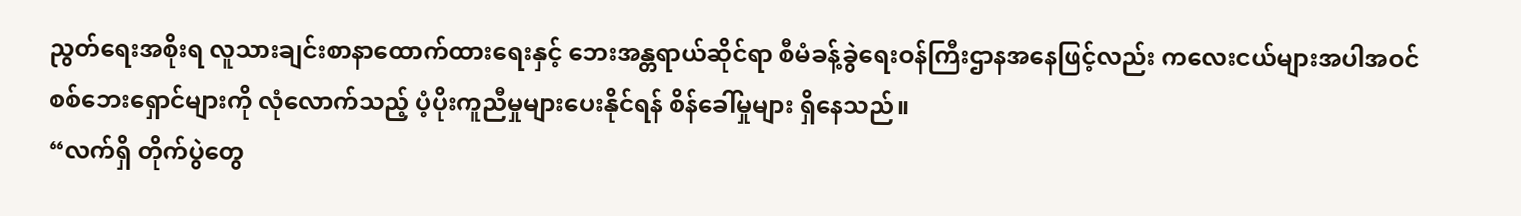ညွတ်ရေးအစိုးရ လူသားချင်းစာနာထောက်ထားရေးနှင့် ဘေးအန္တရာယ်ဆိုင်ရာ စီမံခန့်ခွဲရေးဝန်ကြီးဌာနအနေဖြင့်လည်း ကလေးငယ်များအပါအဝင် စစ်ဘေးရှောင်များကို လုံလောက်သည့် ပံ့ပိုးကူညီမှုများပေးနိုင်ရန် စိန်ခေါ်မှုများ ရှိနေသည်။
“လက်ရှိ တိုက်ပွဲတွေ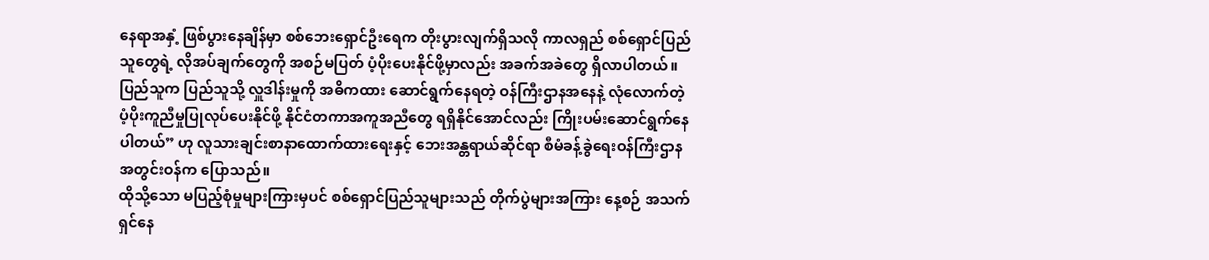နေရာအနှံ့ ဖြစ်ပွားနေချိန်မှာ စစ်ဘေးရှောင်ဦးရေက တိုးပွားလျက်ရှိသလို ကာလရှည် စစ်ရှောင်ပြည်သူတွေရဲ့ လိုအပ်ချက်တွေကို အစဉ်မပြတ် ပံ့ပိုးပေးနိုင်ဖို့မှာလည်း အခက်အခဲတွေ ရှိလာပါတယ်။ ပြည်သူက ပြည်သူသို့ လှူဒါန်းမှုကို အဓိကထား ဆောင်ရွက်နေရတဲ့ ဝန်ကြီးဌာနအနေနဲ့ လုံလောက်တဲ့ ပံ့ပိုးကူညီမှုပြုလုပ်ပေးနိုင်ဖို့ နိုင်ငံတကာအကူအညီတွေ ရရှိနိုင်အောင်လည်း ကြိုးပမ်းဆောင်ရွက်နေပါတယ်” ဟု လူသားချင်းစာနာထောက်ထားရေးနှင့် ဘေးအန္တရာယ်ဆိုင်ရာ စီမံခန့်ခွဲရေးဝန်ကြီးဌာန အတွင်းဝန်က ပြောသည်။
ထိုသို့သော မပြည့်စုံမှုများကြားမှပင် စစ်ရှောင်ပြည်သူများသည် တိုက်ပွဲများအကြား နေ့စဉ် အသက်ရှင်နေ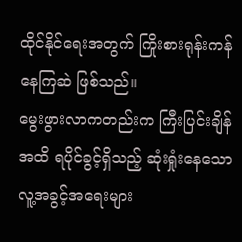ထိုင်နိုင်ရေးအတွက် ကြိုးစားရုန်းကန်နေကြဆဲ ဖြစ်သည်။
မွေးဖွားလာကတည်းက ကြီးပြင်းချိန်အထိ ရပိုင်ခွင့်ရှိသည့် ဆုံးရှုံးနေသော လူ့အခွင့်အရေးများ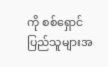ကို စစ်ရှောင်ပြည်သူများအ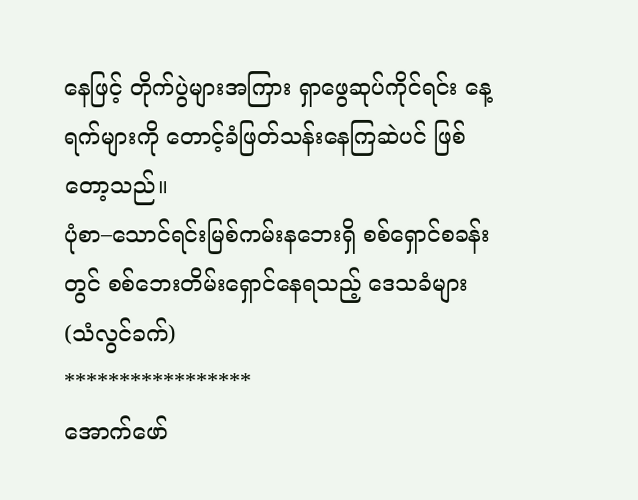နေဖြင့် တိုက်ပွဲများအကြား ရှာဖွေဆုပ်ကိုင်ရင်း နေ့ရက်များကို တောင့်ခံဖြတ်သန်းနေကြဆဲပင် ဖြစ်တော့သည်။
ပုံစာ–သောင်ရင်းမြစ်ကမ်းနဘေးရှိ စစ်ရှောင်စခန်းတွင် စစ်ဘေးတိမ်းရှောင်နေရသည့် ဒေသခံများ (သံလွင်ခက်)
*****************
အောက်ဖော်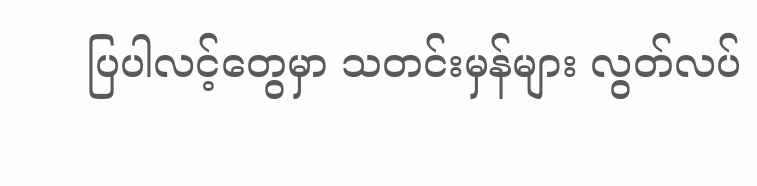ပြပါလင့်တွေမှာ သတင်းမှန်များ လွတ်လပ်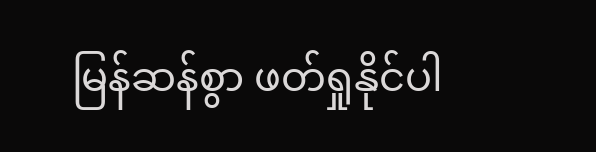မြန်ဆန်စွာ ဖတ်ရှုနိုင်ပါ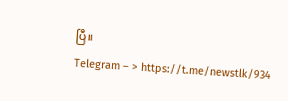ပြီ။
Telegram – > https://t.me/newstlk/934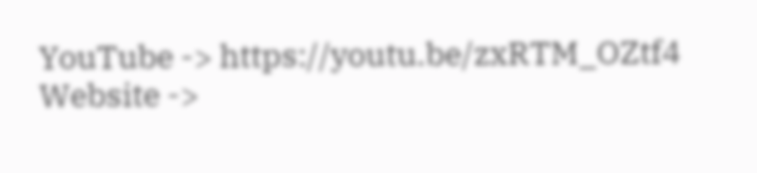YouTube -> https://youtu.be/zxRTM_OZtf4
Website ->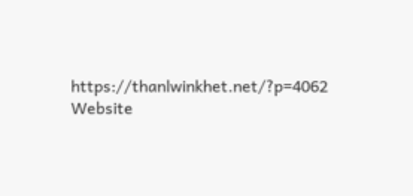https://thanlwinkhet.net/?p=4062
Website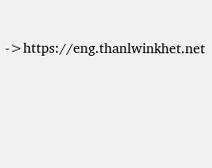->https://eng.thanlwinkhet.net